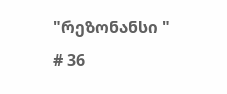"რეზონანსი "
# 36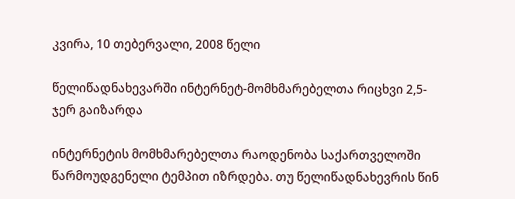კვირა, 10 თებერვალი, 2008 წელი

წელიწადნახევარში ინტერნეტ-მომხმარებელთა რიცხვი 2,5-ჯერ გაიზარდა

ინტერნეტის მომხმარებელთა რაოდენობა საქართველოში წარმოუდგენელი ტემპით იზრდება. თუ წელიწადნახევრის წინ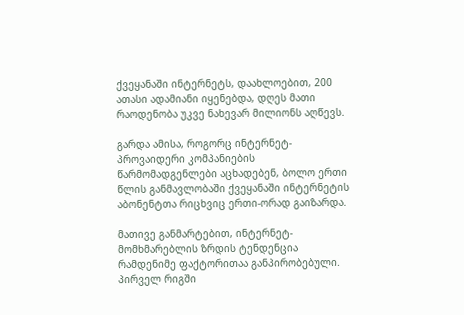ქვეყანაში ინტერნეტს, დაახლოებით, 200 ათასი ადამიანი იყენებდა, დღეს მათი რაოდენობა უკვე ნახევარ მილიონს აღწევს.

გარდა ამისა, როგორც ინტერნეტ-პროვაიდერი კომპანიების წარმომადგენლები აცხადებენ, ბოლო ერთი წლის განმავლობაში ქვეყანაში ინტერნეტის აბონენტთა რიცხვიც ერთი-ორად გაიზარდა.

მათივე განმარტებით, ინტერნეტ-მომხმარებლის ზრდის ტენდენცია რამდენიმე ფაქტორითაა განპირობებული. პირველ რიგში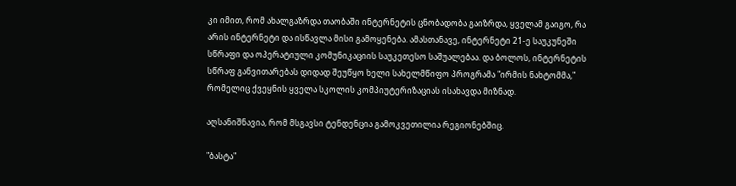კი იმით, რომ ახალგაზრდა თაობაში ინტერნეტის ცნობადობა გაიზრდა, ყველამ გაიგო, რა არის ინტერნეტი და ისწავლა მისი გამოყენება. ამასთანავე, ინტერნეტი 21-ე საუკუნეში სწრაფი და ოპერატიული კომუნიკაციის საუკეთესო საშუალებაა. და ბოლოს, ინტერნეტის სწრაფ განვითარებას დიდად შეუწყო ხელი სახელმწიფო პროგრამა "ირმის ნახტომმა," რომელიც ქვეყნის ყველა სკოლის კომპიუტერიზაციას ისახავდა მიზნად.

აღსანიშნავია, რომ მსგავსი ტენდენცია გამოკვეთილია რეგიონებშიც.

"ბასტა"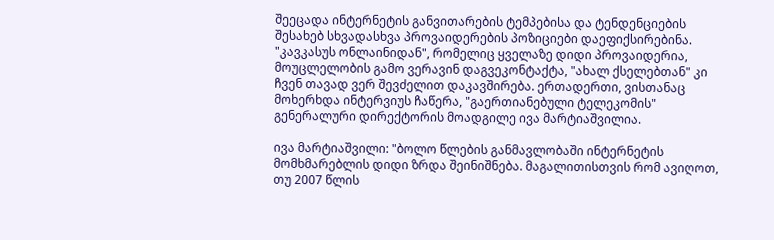შეეცადა ინტერნეტის განვითარების ტემპებისა და ტენდენციების შესახებ სხვადასხვა პროვაიდერების პოზიციები დაეფიქსირებინა. "კავკასუს ონლაინიდან", რომელიც ყველაზე დიდი პროვაიდერია, მოუცლელობის გამო ვერავინ დაგვეკონტაქტა, "ახალ ქსელებთან" კი ჩვენ თავად ვერ შევძელით დაკავშირება. ერთადერთი, ვისთანაც მოხერხდა ინტერვიუს ჩაწერა, "გაერთიანებული ტელეკომის" გენერალური დირექტორის მოადგილე ივა მარტიაშვილია.

ივა მარტიაშვილი: "ბოლო წლების განმავლობაში ინტერნეტის მომხმარებლის დიდი ზრდა შეინიშნება. მაგალითისთვის რომ ავიღოთ, თუ 2007 წლის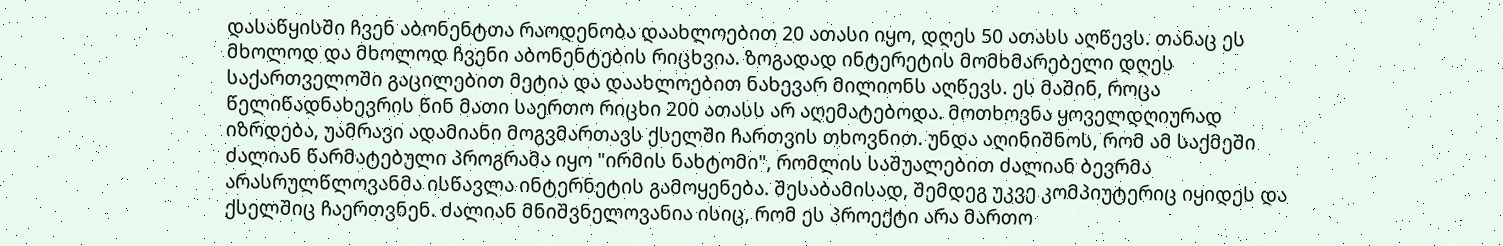დასაწყისში ჩვენ აბონენტთა რაოდენობა დაახლოებით 20 ათასი იყო, დღეს 50 ათასს აღწევს. თანაც ეს მხოლოდ და მხოლოდ ჩვენი აბონენტების რიცხვია. ზოგადად ინტერეტის მომხმარებელი დღეს საქართველოში გაცილებით მეტია და დაახლოებით ნახევარ მილიონს აღწევს. ეს მაშინ, როცა წელიწადნახევრის წინ მათი საერთო რიცხი 200 ათასს არ აღემატებოდა. მოთხოვნა ყოველდღიურად იზრდება, უამრავი ადამიანი მოგვმართავს ქსელში ჩართვის თხოვნით. უნდა აღინიშნოს, რომ ამ საქმეში ძალიან წარმატებული პროგრამა იყო "ირმის ნახტომი", რომლის საშუალებით ძალიან ბევრმა არასრულწლოვანმა ისწავლა ინტერნეტის გამოყენება. შესაბამისად, შემდეგ უკვე კომპიუტერიც იყიდეს და ქსელშიც ჩაერთვნენ. ძალიან მნიშვნელოვანია ისიც, რომ ეს პროექტი არა მართო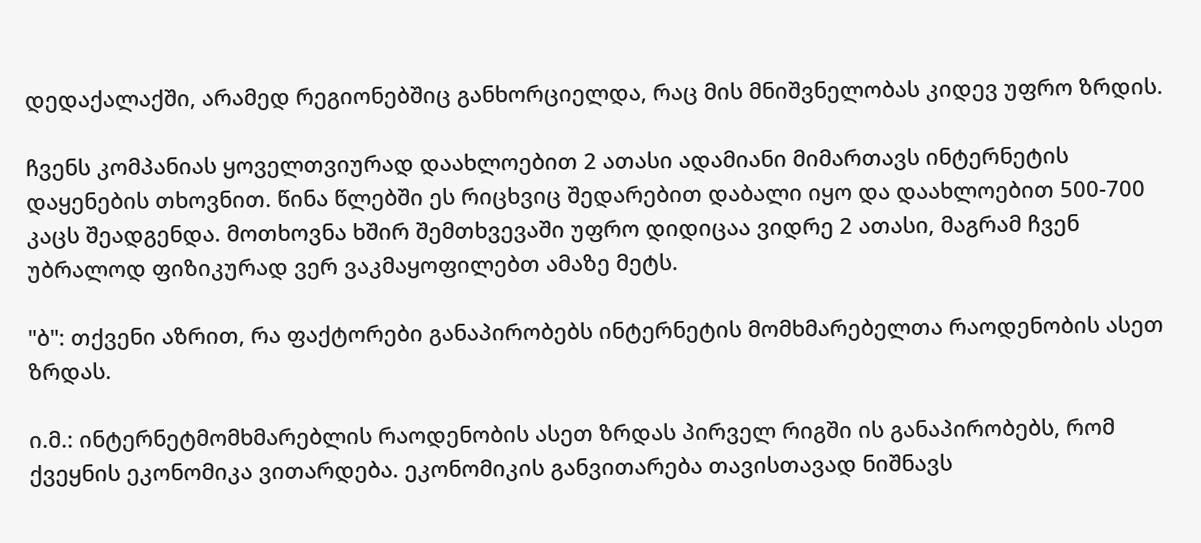დედაქალაქში, არამედ რეგიონებშიც განხორციელდა, რაც მის მნიშვნელობას კიდევ უფრო ზრდის.

ჩვენს კომპანიას ყოველთვიურად დაახლოებით 2 ათასი ადამიანი მიმართავს ინტერნეტის დაყენების თხოვნით. წინა წლებში ეს რიცხვიც შედარებით დაბალი იყო და დაახლოებით 500-700 კაცს შეადგენდა. მოთხოვნა ხშირ შემთხვევაში უფრო დიდიცაა ვიდრე 2 ათასი, მაგრამ ჩვენ უბრალოდ ფიზიკურად ვერ ვაკმაყოფილებთ ამაზე მეტს.

"ბ": თქვენი აზრით, რა ფაქტორები განაპირობებს ინტერნეტის მომხმარებელთა რაოდენობის ასეთ ზრდას.

ი.მ.: ინტერნეტმომხმარებლის რაოდენობის ასეთ ზრდას პირველ რიგში ის განაპირობებს, რომ ქვეყნის ეკონომიკა ვითარდება. ეკონომიკის განვითარება თავისთავად ნიშნავს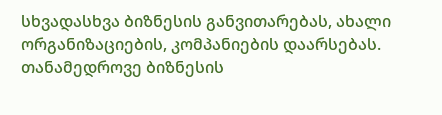სხვადასხვა ბიზნესის განვითარებას, ახალი ორგანიზაციების, კომპანიების დაარსებას. თანამედროვე ბიზნესის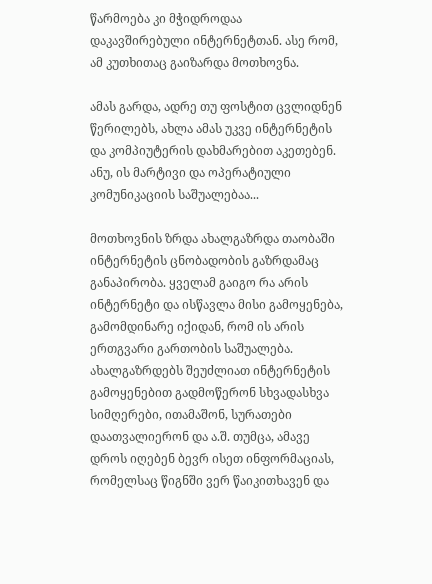წარმოება კი მჭიდროდაა დაკავშირებული ინტერნეტთან. ასე რომ, ამ კუთხითაც გაიზარდა მოთხოვნა.

ამას გარდა, ადრე თუ ფოსტით ცვლიდნენ წერილებს, ახლა ამას უკვე ინტერნეტის და კომპიუტერის დახმარებით აკეთებენ. ანუ, ის მარტივი და ოპერატიული კომუნიკაციის საშუალებაა...

მოთხოვნის ზრდა ახალგაზრდა თაობაში ინტერნეტის ცნობადობის გაზრდამაც განაპირობა. ყველამ გაიგო რა არის ინტერნეტი და ისწავლა მისი გამოყენება, გამომდინარე იქიდან, რომ ის არის ერთგვარი გართობის საშუალება. ახალგაზრდებს შეუძლიათ ინტერნეტის გამოყენებით გადმოწერონ სხვადასხვა სიმღერები, ითამაშონ, სურათები დაათვალიერონ და ა.შ. თუმცა, ამავე დროს იღებენ ბევრ ისეთ ინფორმაციას, რომელსაც წიგნში ვერ წაიკითხავენ და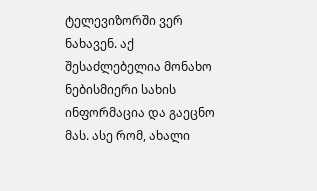ტელევიზორში ვერ ნახავენ. აქ შესაძლებელია მონახო ნებისმიერი სახის ინფორმაცია და გაეცნო მას. ასე რომ, ახალი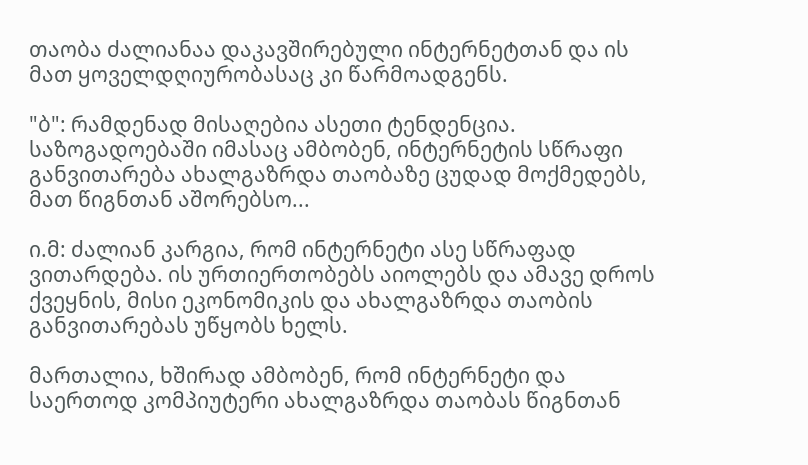თაობა ძალიანაა დაკავშირებული ინტერნეტთან და ის მათ ყოველდღიურობასაც კი წარმოადგენს.

"ბ": რამდენად მისაღებია ასეთი ტენდენცია. საზოგადოებაში იმასაც ამბობენ, ინტერნეტის სწრაფი განვითარება ახალგაზრდა თაობაზე ცუდად მოქმედებს, მათ წიგნთან აშორებსო...

ი.მ: ძალიან კარგია, რომ ინტერნეტი ასე სწრაფად ვითარდება. ის ურთიერთობებს აიოლებს და ამავე დროს ქვეყნის, მისი ეკონომიკის და ახალგაზრდა თაობის განვითარებას უწყობს ხელს.

მართალია, ხშირად ამბობენ, რომ ინტერნეტი და საერთოდ კომპიუტერი ახალგაზრდა თაობას წიგნთან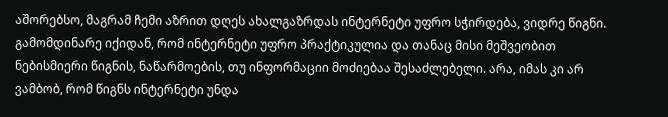აშორებსო, მაგრამ ჩემი აზრით დღეს ახალგაზრდას ინტერნეტი უფრო სჭირდება, ვიდრე წიგნი. გამომდინარე იქიდან, რომ ინტერნეტი უფრო პრაქტიკულია და თანაც მისი მეშვეობით ნებისმიერი წიგნის, ნაწარმოების, თუ ინფორმაციი მოძიებაა შესაძლებელი. არა, იმას კი არ ვამბობ, რომ წიგნს ინტერნეტი უნდა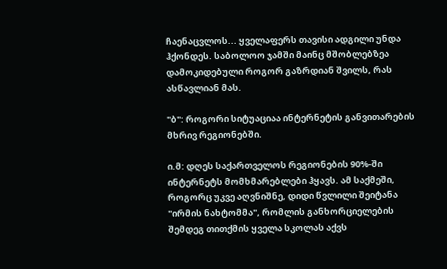ჩაენაცვლოს... ყველაფერს თავისი ადგილი უნდა ჰქონდეს. საბოლოო ჯამში მაინც მშობლებზეა დამოკიდებული როგორ გაზრდიან შვილს, რას ასწავლიან მას.

"ბ": როგორი სიტუაციაა ინტერნეტის განვითარების მხრივ რეგიონებში.

ი.მ: დღეს საქართველოს რეგიონების 90%-ში ინტერნეტს მომხმარებლები ჰყავს. ამ საქმეში, როგორც უკვე აღვნიშნე, დიდი წვლილი შეიტანა "ირმის ნახტომმა", რომლის განხორციელების შემდეგ თითქმის ყველა სკოლას აქვს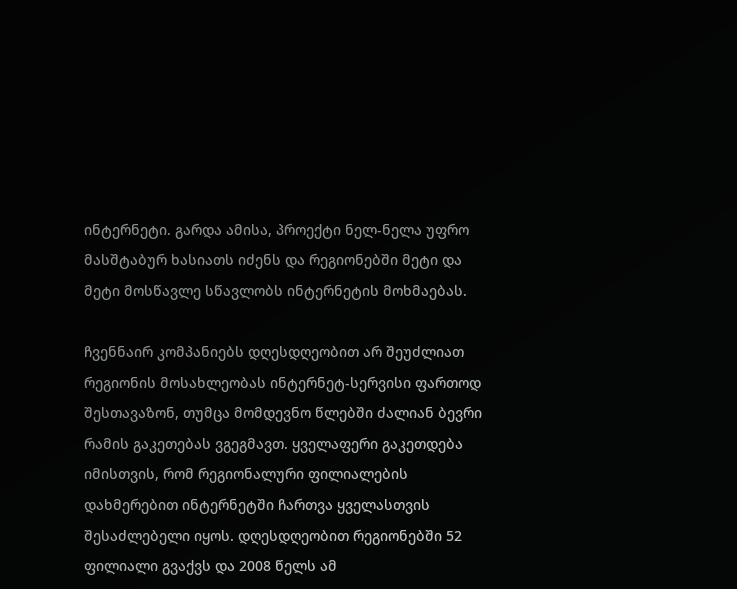ინტერნეტი. გარდა ამისა, პროექტი ნელ-ნელა უფრო მასშტაბურ ხასიათს იძენს და რეგიონებში მეტი და მეტი მოსწავლე სწავლობს ინტერნეტის მოხმაებას.

ჩვენნაირ კომპანიებს დღესდღეობით არ შეუძლიათ რეგიონის მოსახლეობას ინტერნეტ-სერვისი ფართოდ შესთავაზონ, თუმცა მომდევნო წლებში ძალიან ბევრი რამის გაკეთებას ვგეგმავთ. ყველაფერი გაკეთდება იმისთვის, რომ რეგიონალური ფილიალების დახმერებით ინტერნეტში ჩართვა ყველასთვის შესაძლებელი იყოს. დღესდღეობით რეგიონებში 52 ფილიალი გვაქვს და 2008 წელს ამ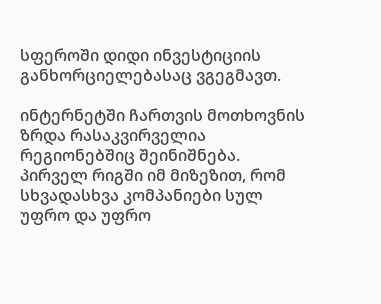სფეროში დიდი ინვესტიციის განხორციელებასაც ვგეგმავთ.

ინტერნეტში ჩართვის მოთხოვნის ზრდა რასაკვირველია რეგიონებშიც შეინიშნება. პირველ რიგში იმ მიზეზით, რომ სხვადასხვა კომპანიები სულ უფრო და უფრო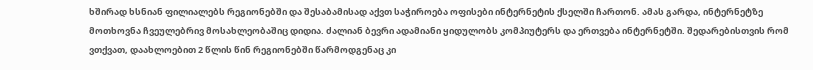ხშირად ხსნიან ფილიალებს რეგიონებში და შესაბამისად აქვთ საჭიროება ოფისები ინტერნეტის ქსელში ჩართონ. ამას გარდა, ინტერნეტზე მოთხოვნა ჩვეულებრივ მოსახლეობაშიც დიდია. ძალიან ბევრი ადამიანი ყიდულობს კომპიუტერს და ერთვება ინტერნეტში. შედარებისთვის რომ ვთქვათ, დაახლოებით 2 წლის წინ რეგიონებში წარმოდგენაც კი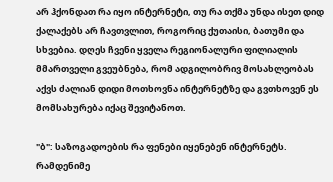არ ჰქონდათ რა იყო ინტერნეტი, თუ რა თქმა უნდა ისეთ დიდ ქალაქებს არ ჩავთვლით, როგორიც ქუთაისი, ბათუმი და სხვებია. დღეს ჩვენი ყველა რეგიონალური ფილიალის მმართველი გვეუბნება, რომ ადგილობრივ მოსახლეობას აქვს ძალიან დიდი მოთხოვნა ინტერნეტზე და გვთხოვენ ეს მომსახურება იქაც შევიტანოთ.

"ბ": საზოგადოების რა ფენები იყენებენ ინტერნეტს. რამდენიმე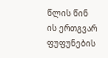წლის წინ ის ერთგვარ ფუფუნების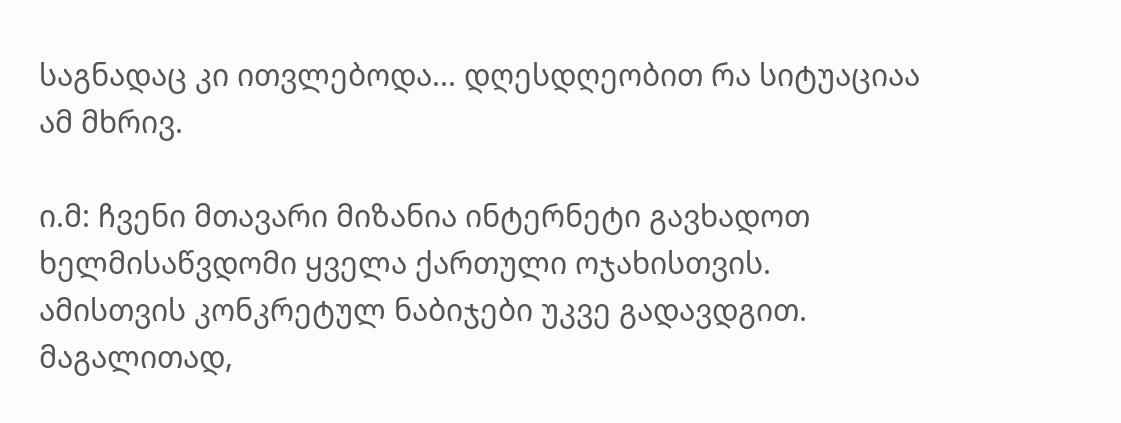საგნადაც კი ითვლებოდა... დღესდღეობით რა სიტუაციაა ამ მხრივ.

ი.მ: ჩვენი მთავარი მიზანია ინტერნეტი გავხადოთ ხელმისაწვდომი ყველა ქართული ოჯახისთვის. ამისთვის კონკრეტულ ნაბიჯები უკვე გადავდგით. მაგალითად,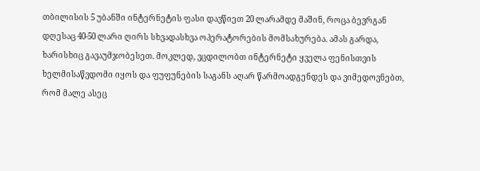თბილისის 5 უბანში ინტერნეტის ფასი დავწიეთ 20 ლარამდე მაშინ, როცა ბევრგან დღესაც 40-50 ლარი ღირს სხვადასხვა ოპერატორების მომსახურება. ამას გარდა, ხარისხიც გავაუმჯობესეთ. მოკლედ, ვცდილობთ ინტერნეტი ყველა ფენისთვის ხელმისაწვდომი იყოს და ფუფუნების საგანს აღარ წარმოადგენდეს და ვიმედოვნებთ, რომ მალე ასეც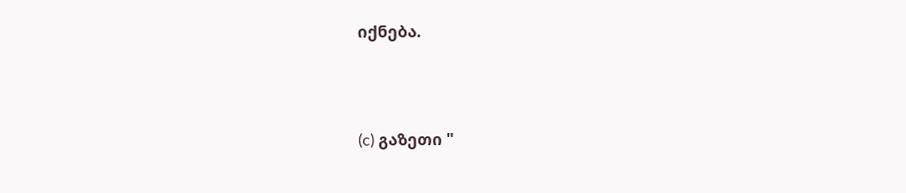იქნება.



(c) გაზეთი "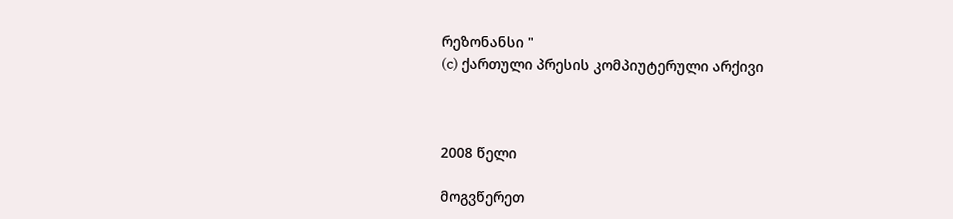რეზონანსი "
(c) ქართული პრესის კომპიუტერული არქივი



2008 წელი

მოგვწერეთ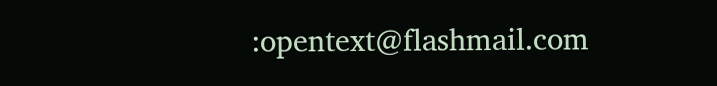:opentext@flashmail.com